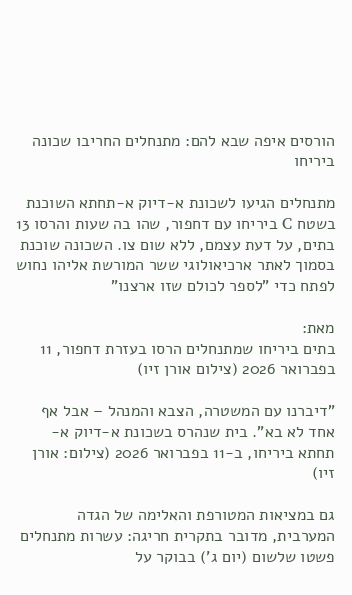הורסים איפה שבא להם: מתנחלים החריבו שכונה ביריחו

מתנחלים הגיעו לשכונת א-דיוק א-תחתא השוכנת בשטח C ביריחו עם דחפור, שהו בה שעות והרסו 13 בתים, על דעת עצמם, ללא שום צו. השכונה שוכנת בסמוך לאתר ארכיאולוגי ששר המורשת אליהו נחוש לפתח כדי "לספר לכולם שזו ארצנו"

מאת:
בתים ביריחו שמתנחלים הרסו בעזרת דחפור, 11 בפברואר 2026 (צילום אורן זיו)

"דיברנו עם המשטרה, הצבא והמנהל – אבל אף אחד לא בא". בית שנהרס בשכונת א-דיוק א-תחתא ביריחו, ב-11 בפברואר 2026 (צילום: אורן זיו)

גם במציאות המטורפת והאלימה של הגדה המערבית, מדובר בתקרית חריגה: עשרות מתנחלים פשטו שלשום (יום ג') בבוקר על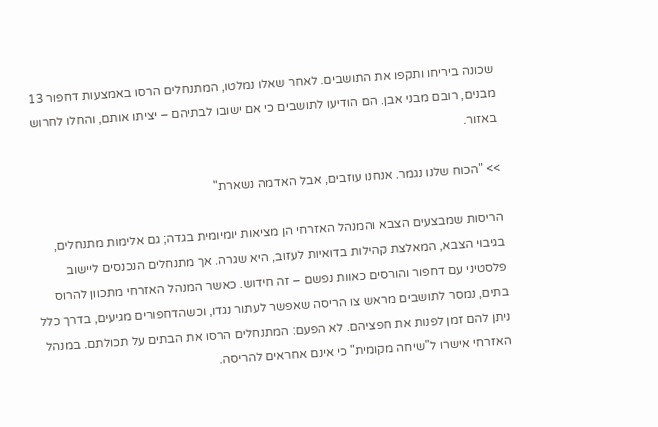שכונה ביריחו ותקפו את התושבים. לאחר שאלו נמלטו, המתנחלים הרסו באמצעות דחפור 13 מבנים, רובם מבני אבן. הם הודיעו לתושבים כי אם ישובו לבתיהם – יציתו אותם, והחלו לחרוש באזור.

>> "הכוח שלנו נגמר. אנחנו עוזבים, אבל האדמה נשארת"

הריסות שמבצעים הצבא והמנהל האזרחי הן מציאות יומיומית בגדה; גם אלימות מתנחלים, בגיבוי הצבא, המאלצת קהילות בדואיות לעזוב, היא שגרה. אך מתנחלים הנכנסים ליישוב פלסטיני עם דחפור והורסים כאוות נפשם – זה חידוש. כאשר המנהל האזרחי מתכוון להרוס בתים, נמסר לתושבים מראש צו הריסה שאפשר לעתור נגדו, וכשהדחפורים מגיעים, בדרך כלל ניתן להם זמן לפנות את חפציהם. לא הפעם: המתנחלים הרסו את הבתים על תכולתם. במנהל האזרחי אישרו ל"שיחה מקומית" כי אינם אחראים להריסה.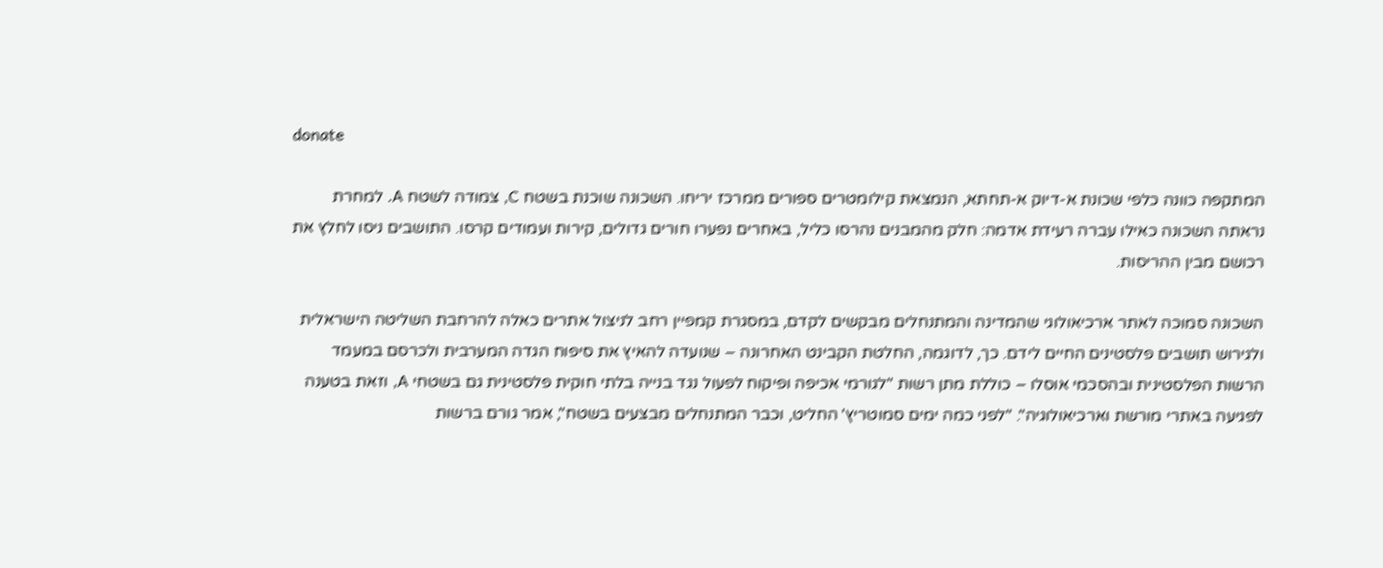donate

המתקפה כוונה כלפי שכונת א-דיוק א-תחתא, הנמצאת קילומטרים ספורים ממרכז יריחו. השכונה שוכנת בשטח C, צמודה לשטח A. למחרת נראתה השכונה כאילו עברה רעידת אדמה: חלק מהמבנים נהרסו כליל, באחרים נפערו חורים גדולים, קירות ועמודים קרסו. התושבים ניסו לחלץ את רכושם מבין ההריסות.

השכונה סמוכה לאתר ארכיאולוגי שהמדינה והמתנחלים מבקשים לקדם, במסגרת קמפיין רחב לניצול אתרים כאלה להרחבת השליטה הישראלית ולגירוש תושבים פלסטינים החיים לידם. כך, לדוגמה, החלטת הקבינט האחרונה – שנועדה להאיץ את סיפוח הגדה המערבית ולכרסם במעמד הרשות הפלסטינית ובהסכמי אוסלו – כוללת מתן רשות "לגורמי אכיפה ופיקוח לפעול נגד בנייה בלתי חוקית פלסטינית גם בשטחי A, וזאת בטענה לפגיעה באתרי מורשת וארכיאולוגיה". "לפני כמה ימים סמוטריץ' החליט, וכבר המתנחלים מבצעים בשטח", אמר גורם ברשות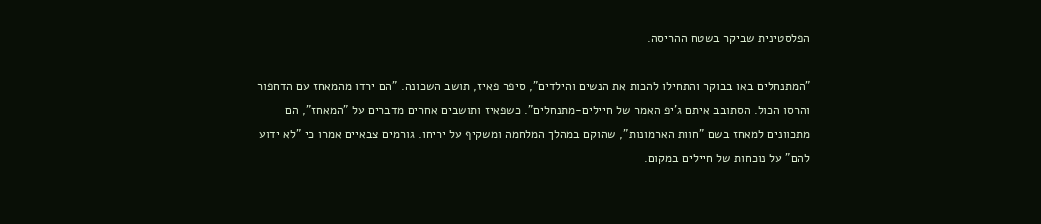הפלסטינית שביקר בשטח ההריסה.

"המתנחלים באו בבוקר והתחילו להכות את הנשים והילדים", סיפר פאיז, תושב השכונה. "הם ירדו מהמאחז עם הדחפור והרסו הכול. הסתובב איתם ג'יפ האמר של חיילים-מתנחלים". כשפאיז ותושבים אחרים מדברים על "המאחז", הם מתכוונים למאחז בשם "חוות הארמונות", שהוקם במהלך המלחמה ומשקיף על יריחו. גורמים צבאיים אמרו כי "לא ידוע להם" על נוכחות של חיילים במקום.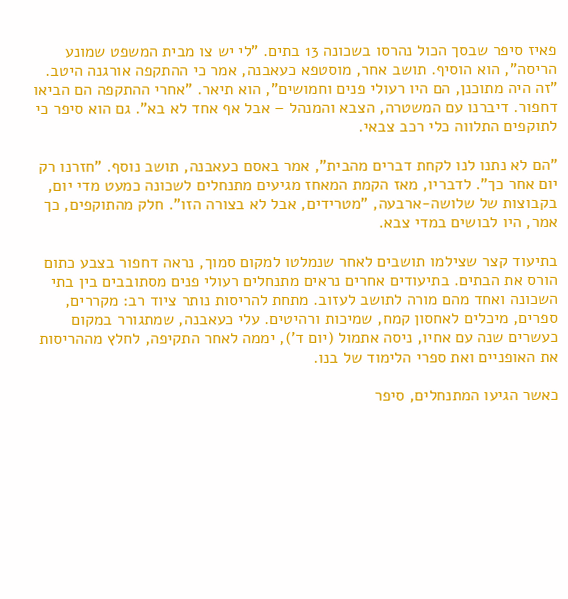פאיז סיפר שבסך הכול נהרסו בשכונה 13 בתים. "לי יש צו מבית המשפט שמונע הריסה", הוא הוסיף. תושב אחר, מוסטפא כעאבנה, אמר כי ההתקפה אורגנה היטב. "זה היה מתוכנן, הם היו רעולי פנים וחמושים", הוא תיאר. "אחרי ההתקפה הם הביאו דחפור. דיברנו עם המשטרה, הצבא והמנהל – אבל אף אחד לא בא". גם הוא סיפר כי לתוקפים התלווה כלי רכב צבאי.

"הם לא נתנו לנו לקחת דברים מהבית", אמר באסם כעאבנה, תושב נוסף. "חזרנו רק יום אחר כך". לדבריו, מאז הקמת המאחז מגיעים מתנחלים לשכונה כמעט מדי יום, בקבוצות של שלושה-ארבעה, "מטרידים, אבל לא בצורה הזו". חלק מהתוקפים, כך אמר, היו לבושים במדי צבא.

בתיעוד קצר שצילמו תושבים לאחר שנמלטו למקום סמוך, נראה דחפור בצבע כתום הורס את הבתים. בתיעודים אחרים נראים מתנחלים רעולי פנים מסתובבים בין בתי השכונה ואחד מהם מורה לתושב לעזוב. מתחת להריסות נותר ציוד רב: מקררים, ספרים, מיכלים לאחסון קמח, שמיכות ורהיטים. עלי כעאבנה, שמתגורר במקום כעשרים שנה עם אחיו, ניסה אתמול (יום ד'), יממה לאחר התקיפה, לחלץ מההריסות את האופניים ואת ספרי הלימוד של בנו.

כאשר הגיעו המתנחלים, סיפר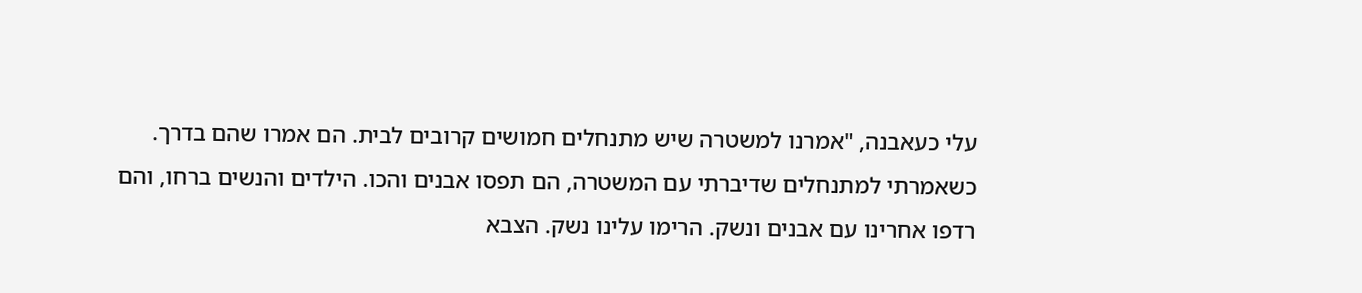עלי כעאבנה, "אמרנו למשטרה שיש מתנחלים חמושים קרובים לבית. הם אמרו שהם בדרך. כשאמרתי למתנחלים שדיברתי עם המשטרה, הם תפסו אבנים והכו. הילדים והנשים ברחו, והם רדפו אחרינו עם אבנים ונשק. הרימו עלינו נשק. הצבא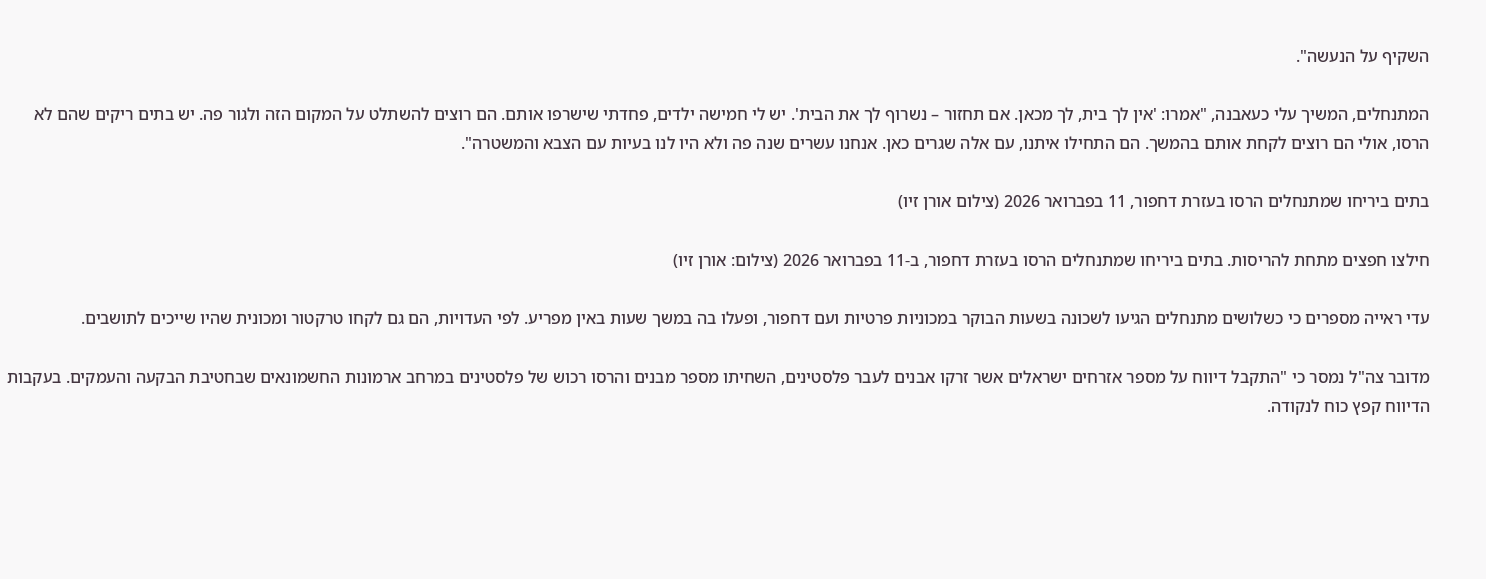השקיף על הנעשה".

המתנחלים, המשיך עלי כעאבנה, "אמרו: 'אין לך בית, לך מכאן. אם תחזור – נשרוף לך את הבית'. יש לי חמישה ילדים, פחדתי שישרפו אותם. הם רוצים להשתלט על המקום הזה ולגור פה. יש בתים ריקים שהם לא הרסו, אולי הם רוצים לקחת אותם בהמשך. הם התחילו איתנו, עם אלה שגרים כאן. אנחנו עשרים שנה פה ולא היו לנו בעיות עם הצבא והמשטרה".

בתים ביריחו שמתנחלים הרסו בעזרת דחפור, 11 בפברואר 2026 (צילום אורן זיו)

חילצו חפצים מתחת להריסות. בתים ביריחו שמתנחלים הרסו בעזרת דחפור, ב-11 בפברואר 2026 (צילום: אורן זיו)

עדי ראייה מספרים כי כשלושים מתנחלים הגיעו לשכונה בשעות הבוקר במכוניות פרטיות ועם דחפור, ופעלו בה במשך שעות באין מפריע. לפי העדויות, הם גם לקחו טרקטור ומכונית שהיו שייכים לתושבים.

מדובר צה"ל נמסר כי "התקבל דיווח על מספר אזרחים ישראלים אשר זרקו אבנים לעבר פלסטינים, השחיתו מספר מבנים והרסו רכוש של פלסטינים במרחב ארמונות החשמונאים שבחטיבת הבקעה והעמקים. בעקבות הדיווח קפץ כוח לנקודה.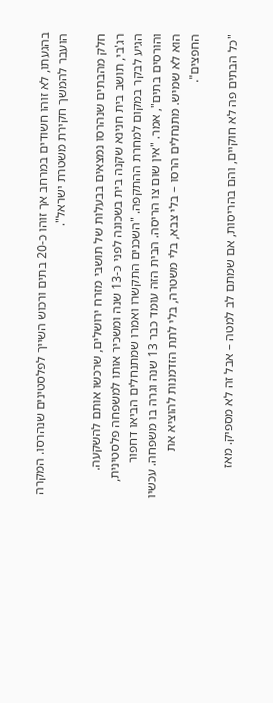בהגעתו, לא זוהו חשודים במרחב אך זוהו כ-20 בתים ורכוש השייך לפלסטינים שנהרסו. המקרה הועבר להמשך חקירת משטרת ישראל".

חלק מהבתים שנהרסו נמצאים בבעלות של תושבי מזרח ירושלים, שרכשו אותם להשקעה. רג'בי, תושב בית חנינא שקנה בית בשכונה לפני כ-13 שנה ומשכיר אותו למשפחה פלסטינית, הגיע לבקר במקום למחרת ההתקפה. "השכנים התקשרו ואמרו שמתנחלים הביאו דחפור והורסים בתים", אמר. "אין שום צו הריסה. הבית הזה עומד כבר 13 שנה וגרה בו משפחה. עכשיו הוא לא שמיש. מתנחלים הרסו – בלי צבא, בלי משטרה, בלי לתת הזדמנות להוציא את החפצים".

"כל הבתים פה לא חוקיים, והם בהריסות, אם שמתם לב למטה – אבל זה לא מספיק. מאז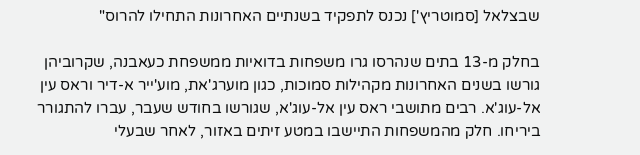שבצלאל [סמוטריץ'] נכנס לתפקיד בשנתיים האחרונות התחילו להרוס"

בחלק מ-13 בתים שנהרסו גרו משפחות בדואיות ממשפחת כעאבנה, שקרוביהן גורשו בשנים האחרונות מקהילות סמוכות, כגון מוערג'את, מוע'ייר א-דיר וראס עין אל-עוג'א. רבים מתושבי ראס עין אל-עוג'א, שגורשו בחודש שעבר, עברו להתגורר ביריחו. חלק מהמשפחות התיישבו במטע זיתים באזור, לאחר שבעלי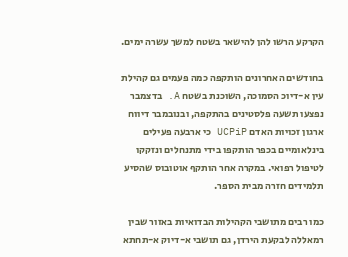הקרקע הרשו להן להישאר בשטח למשך עשרה ימים.

בחודשים האחרונים הותקפה כמה פעמים גם קהילת עין א-דיוכ הסמוכה, השוכנת בשטח A. בדצמבר נפצעו תשעה פלסטינים בהתקפה, ובנובמבר דיווח ארגון זכויות האדם UCPiP כי ארבעה פעילים בינלאומיים בכפר הותקפו בידי מתנחלים ונזקקו לטיפול רפואי. במקרה אחר הותקף אוטובוס שהסיע תלמידים חזרה מבית הספר.

כמו רבים מתושבי הקהילות הבדואיות באזור שבין רמאללה לבקעת הירדן, גם תושבי א-דיוק א-תחתא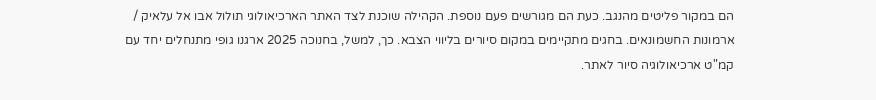הם במקור פליטים מהנגב. כעת הם מגורשים פעם נוספת. הקהילה שוכנת לצד האתר הארכיאולוגי תולול אבו אל עלאיק / ארמונות החשמונאים. בחגים מתקיימים במקום סיורים בליווי הצבא. כך, למשל, בחנוכה 2025 ארגנו גופי מתנחלים יחד עם קמ"ט ארכיאולוגיה סיור לאתר.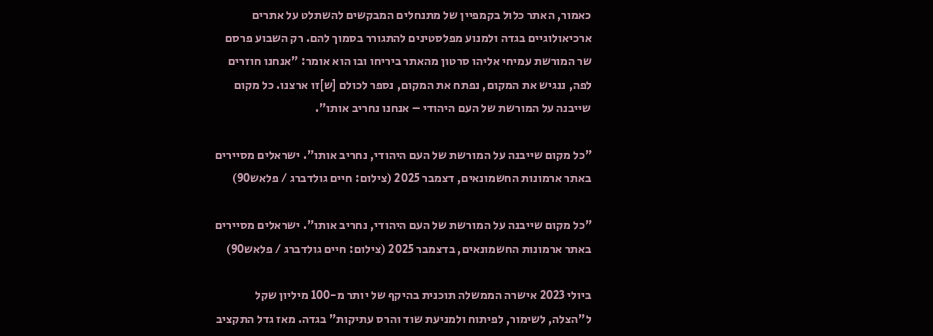כאמור, האתר כלול בקמפיין של מתנחלים המבקשים להשתלט על אתרים ארכיאולוגיים בגדה ולמנוע מפלסטינים להתגורר בסמוך להם. רק השבוע פרסם שר המורשת עמיחי אליהו סרטון מהאתר ביריחו ובו הוא אומר: "אנחנו חוזרים לפה, ננגיש את המקום, נפתח את המקום, נספר לכולם [ש]זו ארצנו. כל מקום שייבנה על המורשת של העם היהודי – אנחנו נחריב אותו".

"כל מקום שייבנה על המורשת של העם היהודי, נחריב אותו". ישראלים מסיירים באתר ארמונות החשמונאים, דצמבר 2025 (צילום: חיים גולדברג / פלאש90)

"כל מקום שייבנה על המורשת של העם היהודי, נחריב אותו". ישראלים מסיירים באתר ארמונות החשמונאים, בדצמבר 2025 (צילום: חיים גולדברג / פלאש90)

ביולי 2023 אישרה הממשלה תוכנית בהיקף של יותר מ-100 מיליון שקל ל"הצלה, לשימור, לפיתוח ולמניעת שוד והרס עתיקות" בגדה. מאז גדל התקציב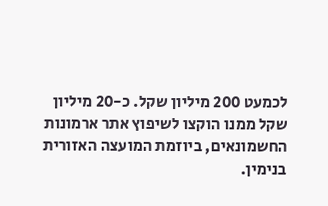לכמעט 200 מיליון שקל. כ-20 מיליון שקל ממנו הוקצו לשיפוץ אתר ארמונות החשמונאים, ביוזמת המועצה האזורית בנימין.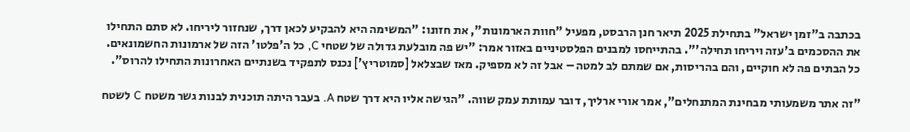בכתבה ב"זמן ישראל" בתחילת 2025 תיאר חנן הרבסט, מפעיל "חוות הארמונות", את חזונו: "המשימה היא להבקיע לכאן דרך, שנחזור ליריחו. לא סתם התחילו את ההסכמים ב'עזה ויריחו תחילה'". בהתייחסו למבנים הפלסטיניים באזור אמר: "יש פה מובלעת גדולה של שטחי C, כל ה'פלטו' הזה של ארמונות החשמונאים. כל הבתים פה לא חוקיים, והם בהריסות, אם שמתם לב למטה – אבל זה לא מספיק. מאז שבצלאל [סמוטריץ'] נכנס לתפקיד בשנתיים האחרונות התחילו להרוס".

"זה אתר משמעותי מבחינת המתנחלים", אמר אורי ארליך, דובר עמותת עמק שווה. "הגישה אליו היא דרך שטח A. בעבר היתה תוכנית לבנות גשר משטח C לשטח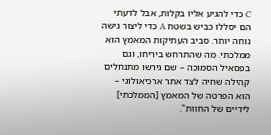C כדי להגיע אליו בקלות, אבל לדעתי הם יסללו כביש בשטח A כדי ליצור גישה נוחה יותר. סביב העתיקות המאמץ הוא ממלכתי. מה שהתרחש ביריחו, וגם בפסאיל הסמוכה – שם גירשו מתנחלים קהילה שחיה לצד אתר ארכיאולוגי – הוא הפרטה של המאמץ [הממלכתי] לידיים של החוות".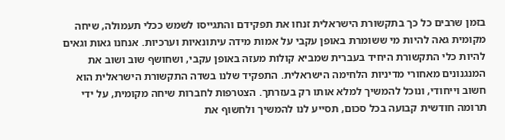בזמן שרבים כל כך בתקשורת הישראלית זנחו את תפקידם והתגייסו לשמש ככלי תעמולה, שיחה מקומית גאה להיות מי ששומרת באופן עקבי על אמות מידה עיתונאיות וערכיות. אנחנו גאות וגאים להיות כלי התקשורת היחיד בעברית שמביא קולות מעזה באופן עקבי, ושחושף שוב ושוב את המנגנונים מאחורי מדיניות הלחימה הישראלית. התפקיד שלנו בשדה התקשורת הישראלית הוא חשוב וייחודי, ונוכל להמשיך למלא אותו רק בעזרתך. הצטרפות לחברות שיחה מקומית, על ידי תרומה חודשית קבועה בכל סכום, תסייע לנו להמשיך ולחשוף את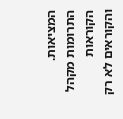המציאות. התרומות מקהל הקוראות והקוראים לא רק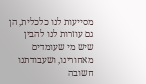מסייעות לנו כלכלית, הן גם עוזרות לנו להבין שיש מי שעומדים מאחורינו, ושעבודתנו חשובה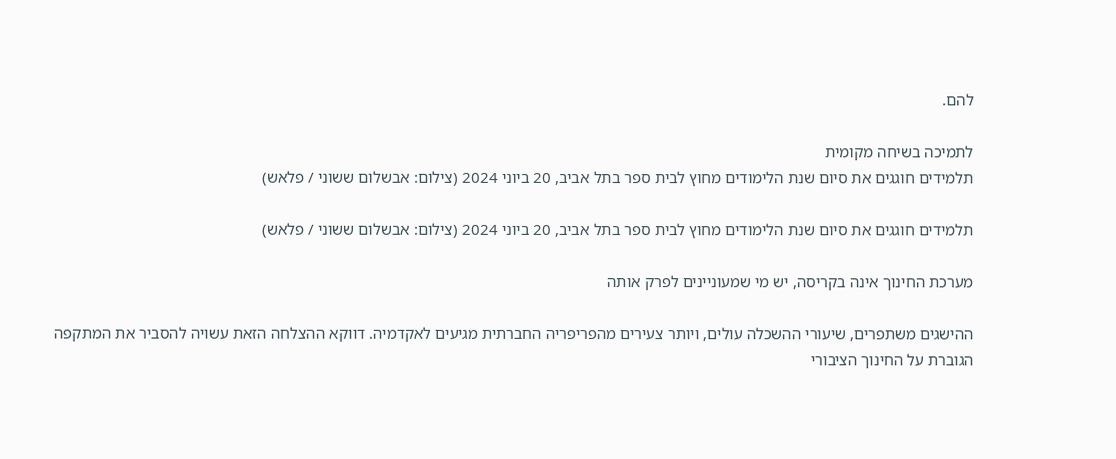להם.

לתמיכה בשיחה מקומית
תלמידים חוגגים את סיום שנת הלימודים מחוץ לבית ספר בתל אביב, 20 ביוני 2024 (צילום: אבשלום ששוני / פלאש)

תלמידים חוגגים את סיום שנת הלימודים מחוץ לבית ספר בתל אביב, 20 ביוני 2024 (צילום: אבשלום ששוני / פלאש)

מערכת החינוך אינה בקריסה, יש מי שמעוניינים לפרק אותה

ההישגים משתפרים, שיעורי ההשכלה עולים, ויותר צעירים מהפריפריה החברתית מגיעים לאקדמיה. דווקא ההצלחה הזאת עשויה להסביר את המתקפה הגוברת על החינוך הציבורי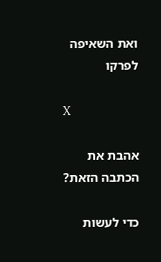ואת השאיפה לפרקו

X

אהבת את הכתבה הזאת?

כדי לעשות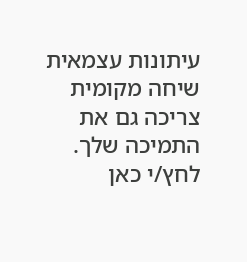עיתונות עצמאית שיחה מקומית צריכה גם את התמיכה שלך. לחץ/י כאן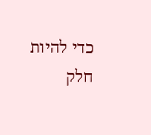כדי להיות חלק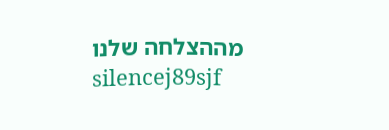מההצלחה שלנו
silencej89sjf